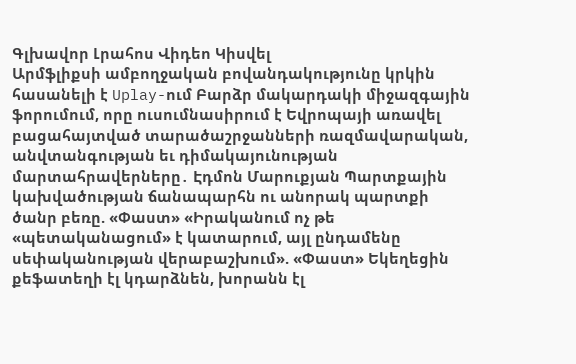Գլխավոր Լրահոս Վիդեո Կիսվել
Արմֆլիքսի ամբողջական բովանդակությունը կրկին հասանելի է Uplay-ում Բարձր մակարդակի միջազգային ֆորումում, որը ուսումնասիրում է Եվրոպայի առավել բացահայտված տարածաշրջանների ռազմավարական, անվտանգության եւ դիմակայունության մարտահրավերները․ Էդմոն Մարուքյան Պարտքային կախվածության ճանապարհն ու անորակ պարտքի ծանր բեռը. «Փաստ» «Իրականում ոչ թե «պետականացում» է կատարում, այլ ընդամենը սեփականության վերաբաշխում». «Փաստ» Եկեղեցին քեֆատեղի էլ կդարձնեն, խորանն էլ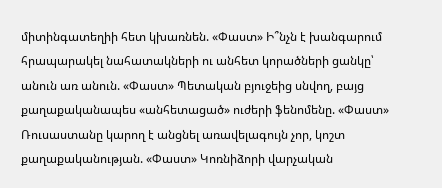միտինգատեղիի հետ կխառնեն. «Փաստ» Ի՞նչն է խանգարում հրապարակել նահատակների ու անհետ կորածների ցանկը՝ անուն առ անուն. «Փաստ» Պետական բյուջեից սնվող, բայց քաղաքականապես «անհետացած» ուժերի ֆենոմենը. «Փաստ» Ռուսաստանը կարող է անցնել առավելագույն չոր, կոշտ քաղաքականության. «Փաստ» Կոռնիձորի վարչական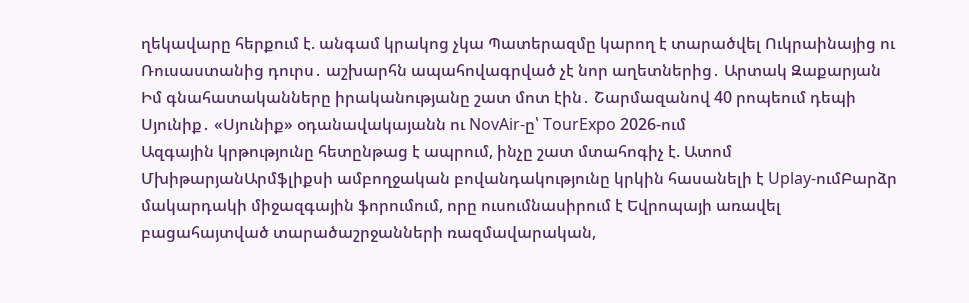ղեկավարը հերքում է. անգամ կրակոց չկա Պատերազմը կարող է տարածվել Ուկրաինայից ու Ռուսաստանից դուրս․ աշխարհն ապահովագրված չէ նոր աղետներից․ Արտակ Զաքարյան Իմ գնահատականները իրականությանը շատ մոտ էին․ Շարմազանով 40 րոպեում դեպի Սյունիք․ «Սյունիք» օդանավակայանն ու NovAir-ը՝ TourExpo 2026-ում
Ազգային կրթությունը հետընթաց է ապրում, ինչը շատ մտահոգիչ է. Ատոմ ՄխիթարյանԱրմֆլիքսի ամբողջական բովանդակությունը կրկին հասանելի է Uplay-ումԲարձր մակարդակի միջազգային ֆորումում, որը ուսումնասիրում է Եվրոպայի առավել բացահայտված տարածաշրջանների ռազմավարական,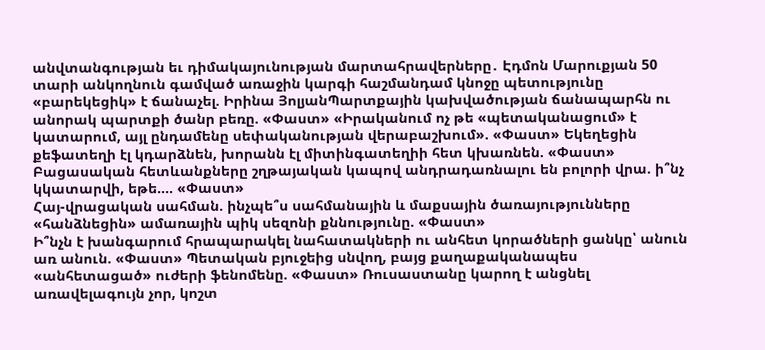անվտանգության եւ դիմակայունության մարտահրավերները․ Էդմոն Մարուքյան 50 տարի անկողնուն գամված առաջին կարգի հաշմանդամ կնոջը պետությունը «բարեկեցիկ» է ճանաչել. Իրինա ՅոլյանՊարտքային կախվածության ճանապարհն ու անորակ պարտքի ծանր բեռը. «Փաստ» «Իրականում ոչ թե «պետականացում» է կատարում, այլ ընդամենը սեփականության վերաբաշխում». «Փաստ» Եկեղեցին քեֆատեղի էլ կդարձնեն, խորանն էլ միտինգատեղիի հետ կխառնեն. «Փաստ»
Բացասական հետևանքները շղթայական կապով անդրադառնալու են բոլորի վրա. ի՞նչ կկատարվի, եթե.... «Փաստ»
Հայ-վրացական սահման. ինչպե՞ս սահմանային և մաքսային ծառայությունները «հանձնեցին» ամառային պիկ սեզոնի քննությունը. «Փաստ»
Ի՞նչն է խանգարում հրապարակել նահատակների ու անհետ կորածների ցանկը՝ անուն առ անուն. «Փաստ» Պետական բյուջեից սնվող, բայց քաղաքականապես «անհետացած» ուժերի ֆենոմենը. «Փաստ» Ռուսաստանը կարող է անցնել առավելագույն չոր, կոշտ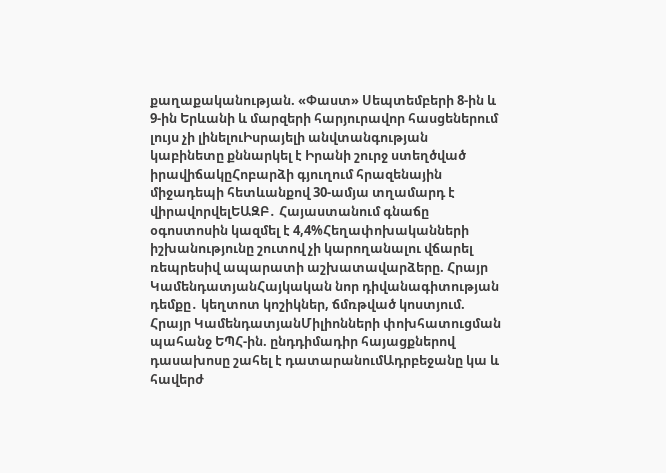քաղաքականության. «Փաստ» Սեպտեմբերի 8-ին և 9-ին Երևանի և մարզերի հարյուրավոր հասցեներում լույս չի լինելուԻսրայելի անվտանգության կաբինետը քննարկել է Իրանի շուրջ ստեղծված իրավիճակըՀոբարձի գյուղում հրազենային միջադեպի հետևանքով 30-ամյա տղամարդ է վիրավորվելԵԱԶԲ․ Հայաստանում գնաճը օգոստոսին կազմել է 4,4%Հեղափոխականների իշխանությունը շուտով չի կարողանալու վճարել ռեպրեսիվ ապարատի աշխատավարձերը. Հրայր ԿամենդատյանՀայկական նոր դիվանագիտության դեմքը․ կեղտոտ կոշիկներ, ճմռթված կոստյում. Հրայր ԿամենդատյանՄիլիոնների փոխհատուցման պահանջ ԵՊՀ-ին. ընդդիմադիր հայացքներով դասախոսը շահել է դատարանումԱդրբեջանը կա և հավերժ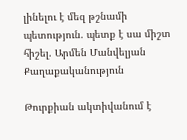լինելու է մեզ թշնամի պետություն. պետք է սա միշտ հիշել. Արմեն Մանվելյան
Քաղաքականություն

Թուրքիան ակտիվանում է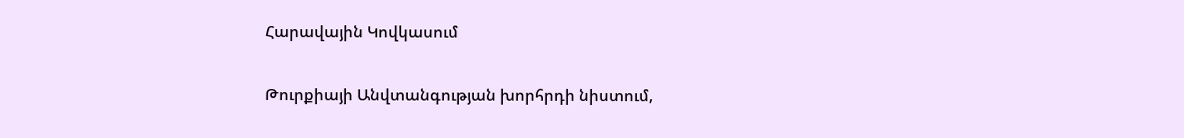Հարավային Կովկասում

Թուրքիայի Անվտանգության խորհրդի նիստում,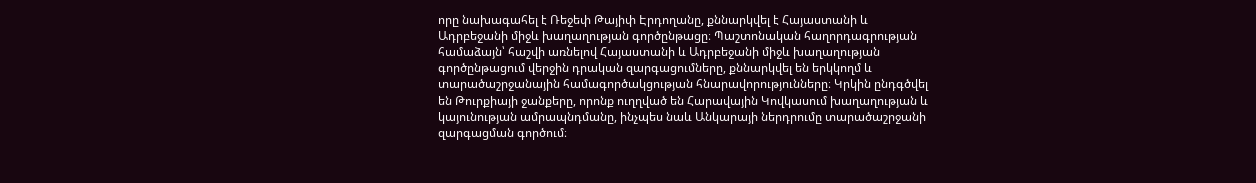որը նախագահել է Ռեջեփ Թայիփ Էրդողանը, քննարկվել է Հայաստանի և Ադրբեջանի միջև խաղաղության գործընթացը։ Պաշտոնական հաղորդագրության համաձայն՝ հաշվի առնելով Հայաստանի և Ադրբեջանի միջև խաղաղության գործընթացում վերջին դրական զարգացումները, քննարկվել են երկկողմ և տարածաշրջանային համագործակցության հնարավորությունները։ Կրկին ընդգծվել են Թուրքիայի ջանքերը, որոնք ուղղված են Հարավային Կովկասում խաղաղության և կայունության ամրապնդմանը, ինչպես նաև Անկարայի ներդրումը տարածաշրջանի զարգացման գործում։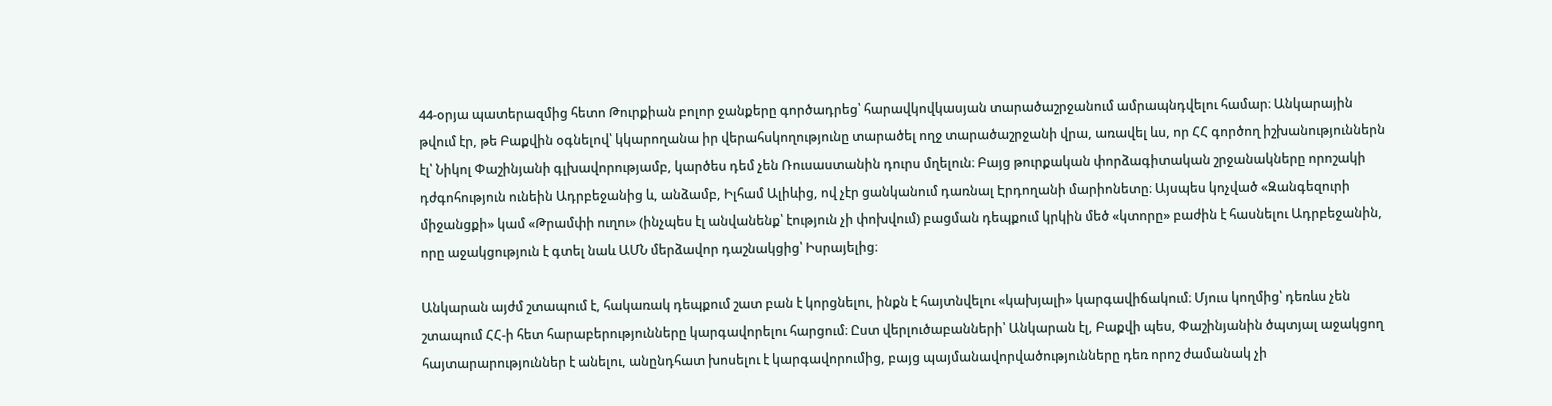44-օրյա պատերազմից հետո Թուրքիան բոլոր ջանքերը գործադրեց՝ հարավկովկասյան տարածաշրջանում ամրապնդվելու համար։ Անկարային թվում էր, թե Բաքվին օգնելով՝ կկարողանա իր վերահսկողությունը տարածել ողջ տարածաշրջանի վրա, առավել ևս, որ ՀՀ գործող իշխանություններն էլ՝ Նիկոլ Փաշինյանի գլխավորությամբ, կարծես դեմ չեն Ռուսաստանին դուրս մղելուն։ Բայց թուրքական փորձագիտական շրջանակները որոշակի դժգոհություն ունեին Ադրբեջանից և, անձամբ, Իլհամ Ալիևից, ով չէր ցանկանում դառնալ Էրդողանի մարիոնետը։ Այսպես կոչված «Զանգեզուրի միջանցքի» կամ «Թրամփի ուղու» (ինչպես էլ անվանենք՝ էություն չի փոխվում) բացման դեպքում կրկին մեծ «կտորը» բաժին է հասնելու Ադրբեջանին, որը աջակցություն է գտել նաև ԱՄՆ մերձավոր դաշնակցից՝ Իսրայելից։

Անկարան այժմ շտապում է, հակառակ դեպքում շատ բան է կորցնելու, ինքն է հայտնվելու «կախյալի» կարգավիճակում։ Մյուս կողմից՝ դեռևս չեն շտապում ՀՀ-ի հետ հարաբերությունները կարգավորելու հարցում։ Ըստ վերլուծաբանների՝ Անկարան էլ, Բաքվի պես, Փաշինյանին ծպտյալ աջակցող հայտարարություններ է անելու, անընդհատ խոսելու է կարգավորումից, բայց պայմանավորվածությունները դեռ որոշ ժամանակ չի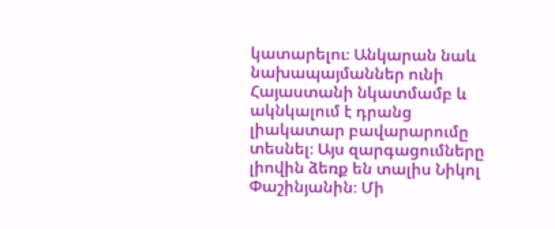կատարելու։ Անկարան նաև նախապայմաններ ունի Հայաստանի նկատմամբ և ակնկալում է դրանց լիակատար բավարարումը տեսնել։ Այս զարգացումները լիովին ձեռք են տալիս Նիկոլ Փաշինյանին։ Մի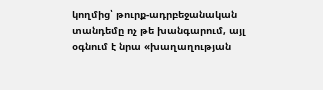կողմից՝ թուրք-ադրբեջանական տանդեմը ոչ թե խանգարում, այլ օգնում է նրա «խաղաղության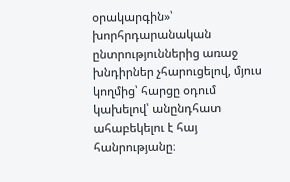օրակարգին»՝ խորհրդարանական ընտրություններից առաջ խնդիրներ չհարուցելով, մյուս կողմից՝ հարցը օդում կախելով՝ անընդհատ ահաբեկելու է հայ հանրությանը։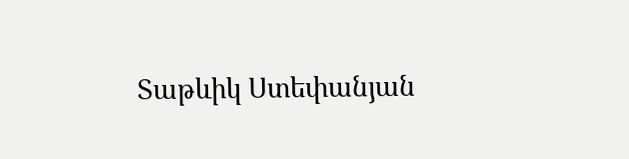Տաթևիկ Ստեփանյան